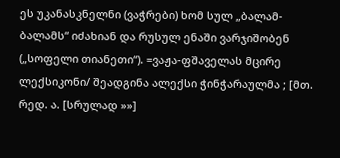ეს უკანასკნელნი (ვაჭრები) ხომ სულ „ბალამ-ბალამს“ იძახიან და რუსულ ენაში ვარჯიშობენ („სოფელი თიანეთი“). =ვაჟა-ფშაველას მცირე ლექსიკონი/ შეადგინა ალექსი ჭინჭარაულმა ; [მთ. რედ. ა. [სრულად »»]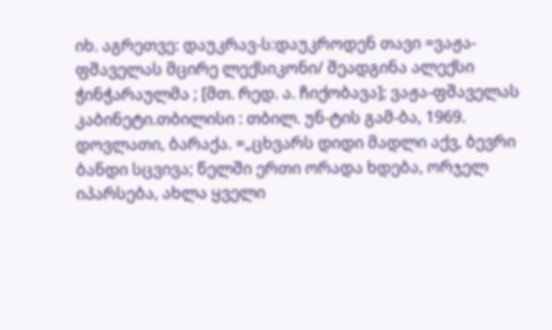იხ. აგრეთვე: დაუკრავ-ს:დაუკროდენ თავი =ვაჟა-ფშაველას მცირე ლექსიკონი/ შეადგინა ალექსი ჭინჭარაულმა ; [მთ. რედ. ა. ჩიქობავა]; ვაჟა-ფშაველას კაბინეტი.თბილისი : თბილ. უნ-ტის გამ-ბა, 1969.
დოვლათი, ბარაქა. =„ცხვარს დიდი მადლი აქვ, ბევრი ბანდი სცვივა; წელში ერთი ორადა ხდება, ორჯელ იპარსება, ახლა ყველი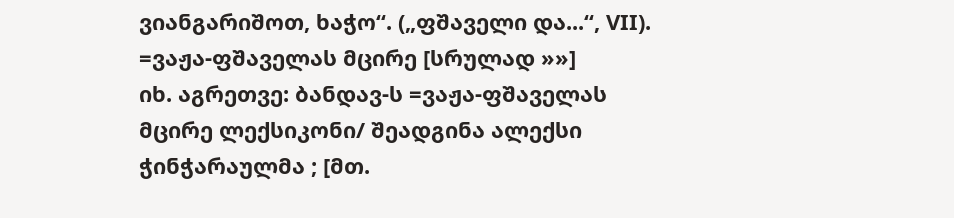ვიანგარიშოთ, ხაჭო“. („ფშაველი და...“, VII). =ვაჟა-ფშაველას მცირე [სრულად »»]
იხ. აგრეთვე: ბანდავ-ს =ვაჟა-ფშაველას მცირე ლექსიკონი/ შეადგინა ალექსი ჭინჭარაულმა ; [მთ.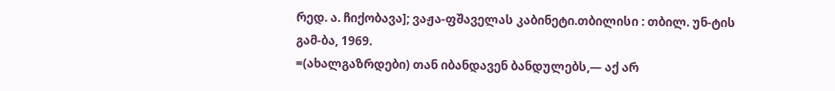რედ. ა. ჩიქობავა]; ვაჟა-ფშაველას კაბინეტი.თბილისი : თბილ. უნ-ტის გამ-ბა, 1969.
=(ახალგაზრდები) თან იბანდავენ ბანდულებს,— აქ არ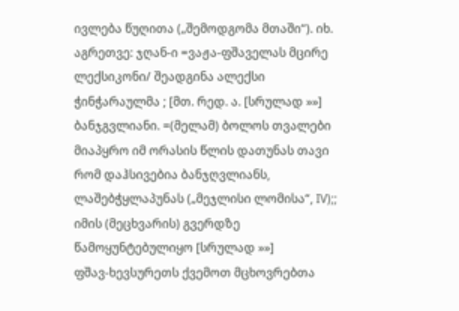ივლება წუღითა („შემოდგომა მთაში“). იხ. აგრეთვე: ჯღან-ი =ვაჟა-ფშაველას მცირე ლექსიკონი/ შეადგინა ალექსი ჭინჭარაულმა ; [მთ. რედ. ა. [სრულად »»]
ბანჯგვლიანი. =(მელამ) ბოლოს თვალები მიაპყრო იმ ორასის წლის დათუნას თავი რომ დაჰსივებია ბანჯღვლიანს, ლაშებჭყლაპუნას („მეჯლისი ლომისა“, IV);; იმის (მეცხვარის) გვერდზე წამოყუნტებულიყო [სრულად »»]
ფშავ-ხევსურეთს ქვემოთ მცხოვრებთა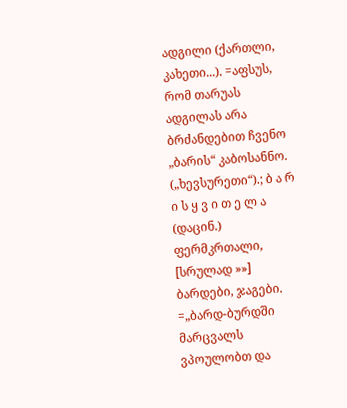ადგილი (ქართლი, კახეთი...). =აფსუს, რომ თარუას ადგილას არა ბრძანდებით ჩვენო „ბარის“ კაბოსანნო. („ხევსურეთი“).; ბ ა რ ი ს ყ ვ ი თ ე ლ ა (დაცინ.) ფერმკრთალი, [სრულად »»]
ბარდები, ჯაგები. =„ბარდ-ბურდში მარცვალს ვპოულობთ და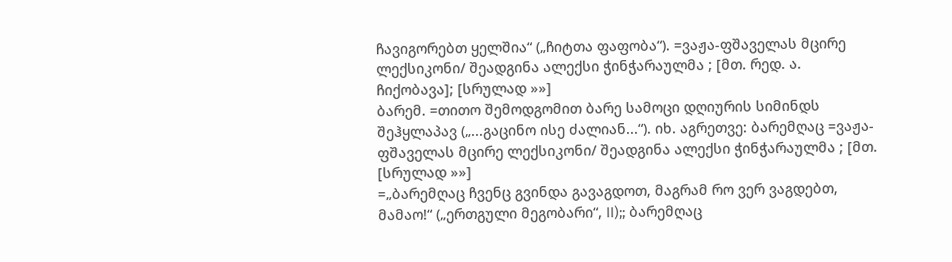ჩავიგორებთ ყელშია“ („ჩიტთა ფაფობა“). =ვაჟა-ფშაველას მცირე ლექსიკონი/ შეადგინა ალექსი ჭინჭარაულმა ; [მთ. რედ. ა. ჩიქობავა]; [სრულად »»]
ბარემ. =თითო შემოდგომით ბარე სამოცი დღიურის სიმინდს შეჰყლაპავ („...გაცინო ისე ძალიან...“). იხ. აგრეთვე: ბარემღაც =ვაჟა-ფშაველას მცირე ლექსიკონი/ შეადგინა ალექსი ჭინჭარაულმა ; [მთ. [სრულად »»]
=„ბარემღაც ჩვენც გვინდა გავაგდოთ, მაგრამ რო ვერ ვაგდებთ, მამაო!“ („ერთგული მეგობარი“, II);; ბარემღაც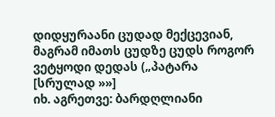დიდყურაანი ცუდად მექცევიან, მაგრამ იმათს ცუდზე ცუდს როგორ ვეტყოდი დედას („პატარა [სრულად »»]
იხ. აგრეთვე: ბარდღლიანი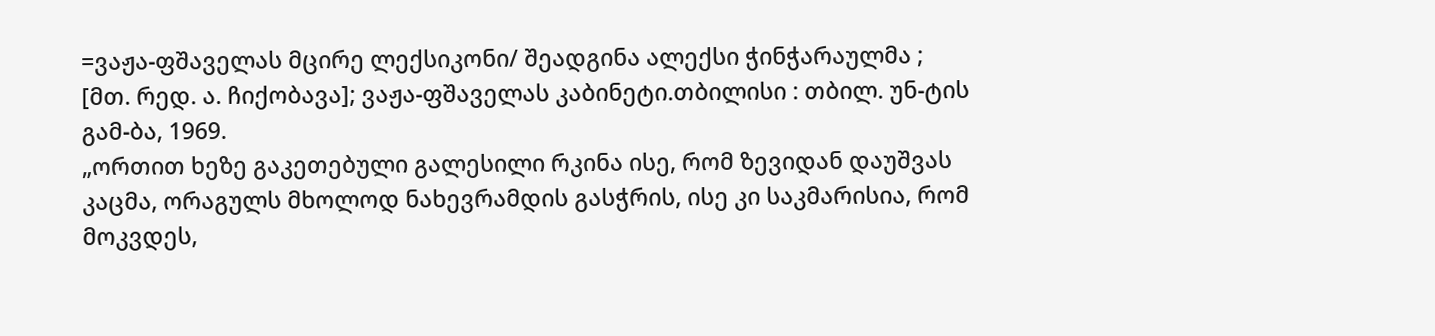=ვაჟა-ფშაველას მცირე ლექსიკონი/ შეადგინა ალექსი ჭინჭარაულმა ; [მთ. რედ. ა. ჩიქობავა]; ვაჟა-ფშაველას კაბინეტი.თბილისი : თბილ. უნ-ტის გამ-ბა, 1969.
„ორთით ხეზე გაკეთებული გალესილი რკინა ისე, რომ ზევიდან დაუშვას კაცმა, ორაგულს მხოლოდ ნახევრამდის გასჭრის, ისე კი საკმარისია, რომ მოკვდეს,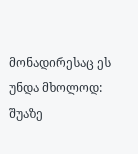მონადირესაც ეს უნდა მხოლოდ: შუაზე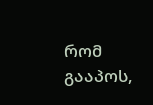რომ გააპოს,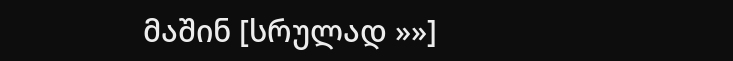მაშინ [სრულად »»]